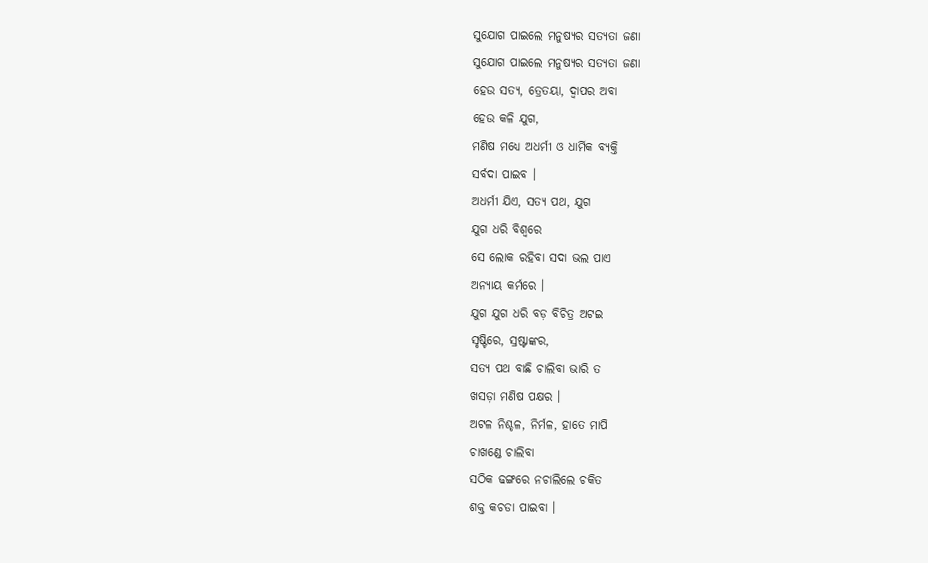ସୁଯୋଗ ପାଇଲେ ମନୁଷ୍ୟର ସତ୍ୟତା ଜଣା
ସୁଯୋଗ ପାଇଲେ ମନୁଷ୍ୟର ସତ୍ୟତା ଜଣା
ହେଉ ସତ୍ୟ, ତ୍ରେତୟା, ଦ୍ୱାପର ଅବା
ହେଉ କଳି ଯୁଗ,
ମଣିଷ ମଧ୍ୟେ ଅଧର୍ମୀ ଓ ଧାର୍ମିକ ବ୍ୟକ୍ତି
ସର୍ବଦା ପାଇବ ।
ଅଧର୍ମୀ ଯିଏ, ସତ୍ୟ ପଥ, ଯୁଗ
ଯୁଗ ଧରି ବିଶ୍ୱରେ
ସେ ଲୋକ ରହିବା ସଦା ଭଲ ପାଏ
ଅନ୍ୟାୟ କର୍ମରେ ।
ଯୁଗ ଯୁଗ ଧରି ବଡ଼ ବିଚିତ୍ର ଅଟଇ
ସୃଷ୍ଟିରେ, ସ୍ରଷ୍ଟାଙ୍କର,
ସତ୍ୟ ପଥ ବାଛି ଚାଲିବା ଭାରି ତ
ଖସଡ଼ା ମଣିଷ ପକ୍ଷର ।
ଅଟଳ ନିଶ୍ଚଳ, ନିର୍ମଳ, ହାତେ ମାପି
ଚାଖଣ୍ଡେ ଚାଲିବା
ସଠିକ ଢଙ୍ଗରେ ନଚାଲିଲେ ଚକିତ
ଶକ୍ତ କଚଡା ପାଇବା ।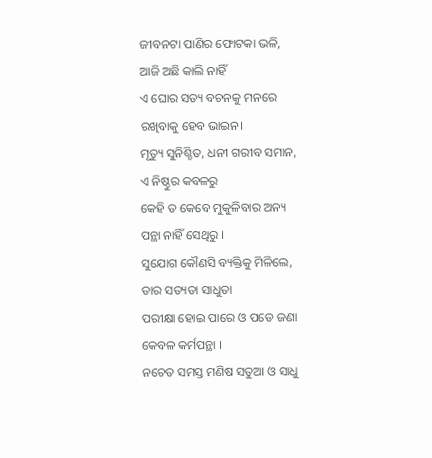ଜୀବନଟା ପାଣିର ଫୋଟକା ଭଳି,
ଆଜି ଅଛି କାଲି ନାହିଁ
ଏ ଘୋର ସତ୍ୟ ବଚନକୁ ମନରେ
ରଖିବାକୁ ହେବ ଭାଇନ।
ମୃତ୍ୟୁ ସୁନିଶ୍ଚିତ, ଧନୀ ଗରୀବ ସମାନ,
ଏ ନିଷ୍ଠୁର କବଳରୁ
କେହି ତ କେବେ ମୁକୁଳିବାର ଅନ୍ୟ
ପନ୍ଥା ନାହିଁ ସେଥିରୁ ।
ସୁଯୋଗ କୌଣସି ବ୍ୟକ୍ତିକୁ ମିଳିଲେ,
ତାର ସତ୍ୟତା ସାଧୁତା
ପରୀକ୍ଷା ହୋଇ ପାରେ ଓ ପଡେ ଜଣା
କେବଳ କର୍ମପନ୍ଥା ।
ନଚେତ ସମସ୍ତ ମଣିଷ ସତୁଆ ଓ ସାଧୁ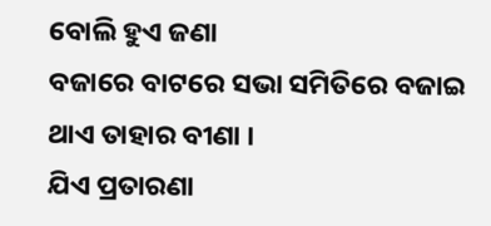ବୋଲି ହୁଏ ଜଣା
ବଜାରେ ବାଟରେ ସଭା ସମିତିରେ ବଜାଇ
ଥାଏ ତାହାର ବୀଣା ।
ଯିଏ ପ୍ରତାରଣା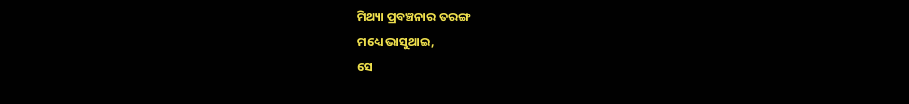ମିଥ୍ୟା ପ୍ରବଞ୍ଚନାର ତରଙ୍ଗ
ମଧ୍ୟେ ଭାସୁଥାଇ,
ସେ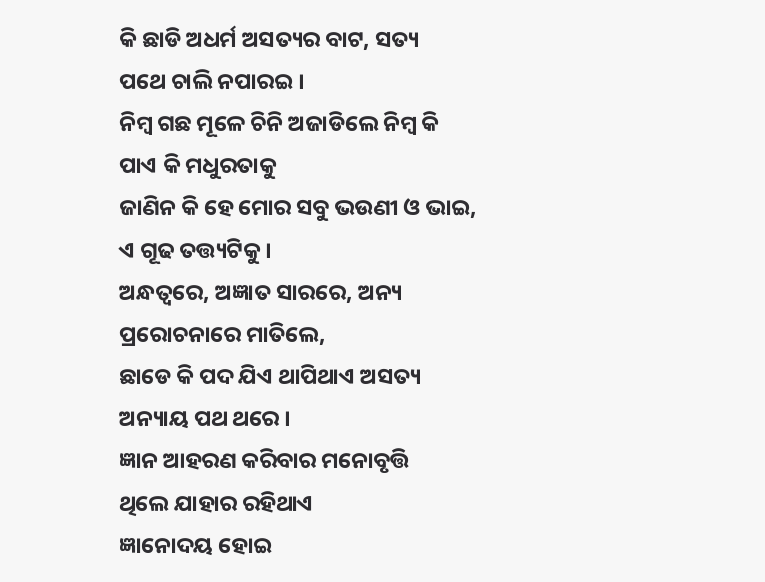କି ଛାଡି ଅଧର୍ମ ଅସତ୍ୟର ବାଟ, ସତ୍ୟ
ପଥେ ଚାଲି ନପାରଇ ।
ନିମ୍ବ ଗଛ ମୂଳେ ଚିନି ଅଜାଡିଲେ ନିମ୍ବ କି
ପାଏ କି ମଧୁରତାକୁ
ଜାଣିନ କି ହେ ମୋର ସବୁ ଭଉଣୀ ଓ ଭାଇ,
ଏ ଗୂଢ ତତ୍ତ୍ୟଟିକୁ ।
ଅନ୍ଧତ୍ୱରେ, ଅଜ୍ଞାତ ସାରରେ, ଅନ୍ୟ
ପ୍ରରୋଚନାରେ ମାତିଲେ,
ଛାଡେ କି ପଦ ଯିଏ ଥାପିଥାଏ ଅସତ୍ୟ
ଅନ୍ୟାୟ ପଥ ଥରେ ।
ଜ୍ଞାନ ଆହରଣ କରିବାର ମନୋବୃତ୍ତି
ଥିଲେ ଯାହାର ରହିଥାଏ
ଜ୍ଞାନୋଦୟ ହୋଇ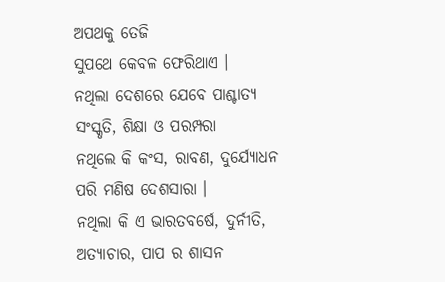ଅପଥକୁ ତେଜି
ସୁପଥେ କେବଳ ଫେରିଥାଏ ।
ନଥିଲା ଦେଶରେ ଯେବେ ପାଶ୍ଚାତ୍ୟ
ସଂସ୍କୃତି, ଶିକ୍ଷା ଓ ପରମ୍ପରା
ନଥିଲେ କି କଂସ, ରାବଣ, ଦୁର୍ଯ୍ୟୋଧନ
ପରି ମଣିଷ ଦେଶସାରା ।
ନଥିଲା କି ଏ ଭାରତବର୍ଷେ, ଦୁର୍ନୀତି,
ଅତ୍ୟାଚାର, ପାପ ର ଶାସନ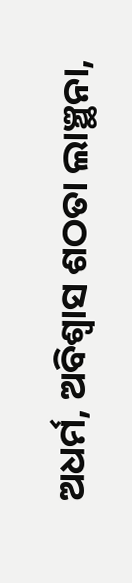ଅଧର୍ମ, ଅବିଶ୍ୱାସ ଶଠତା ଲାଞ୍ଛନା,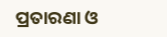ପ୍ରତାରଣା ଓ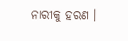ନାରୀକୁ ହରଣ ।